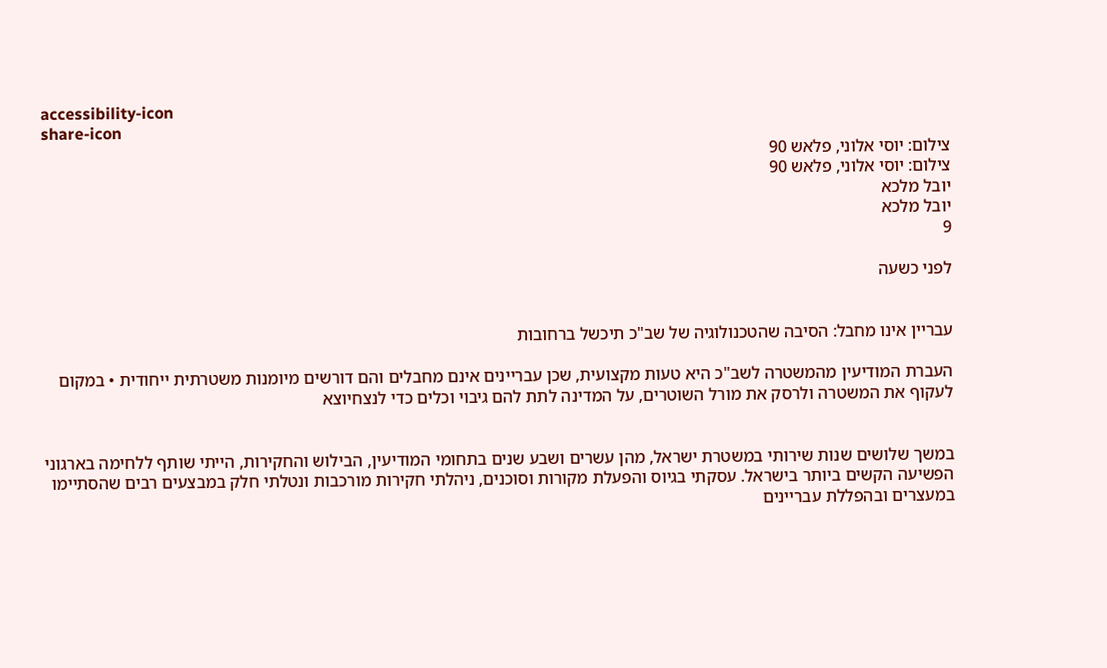accessibility-icon
share-icon
צילום: יוסי אלוני, פלאש 90
צילום: יוסי אלוני, פלאש 90
יובל מלכא
יובל מלכא
9

לפני כשעה


עבריין אינו מחבל: הסיבה שהטכנולוגיה של שב"כ תיכשל ברחובות

העברת המודיעין מהמשטרה לשב"כ היא טעות מקצועית, שכן עבריינים אינם מחבלים והם דורשים מיומנות משטרתית ייחודית • במקום לעקוף את המשטרה ולרסק את מורל השוטרים, על המדינה לתת להם גיבוי וכלים כדי לנצחיוצא


במשך שלושים שנות שירותי במשטרת ישראל, מהן עשרים ושבע שנים בתחומי המודיעין, הבילוש והחקירות, הייתי שותף ללחימה בארגוני הפשיעה הקשים ביותר בישראל. עסקתי בגיוס והפעלת מקורות וסוכנים, ניהלתי חקירות מורכבות ונטלתי חלק במבצעים רבים שהסתיימו במעצרים ובהפללת עבריינים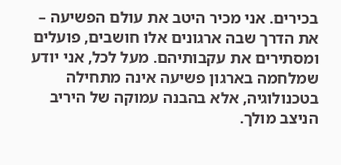בכירים. אני מכיר היטב את עולם הפשיעה – את הדרך שבה ארגונים אלו חושבים, פועלים ומסתירים את עקבותיהם. מעל לכל, אני יודע שמלחמה בארגון פשיעה אינה מתחילה בטכנולוגיה, אלא בהבנה עמוקה של היריב הניצב מולך.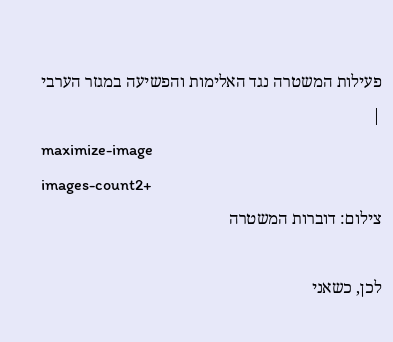פעילות המשטרה נגד האלימות והפשיעה במגזר הערבי |
maximize-image
images-count2+
צילום: דוברות המשטרה

לכן, כשאני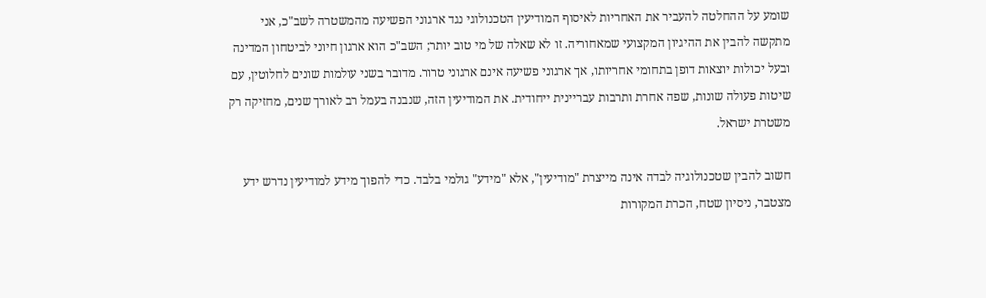שומע על ההחלטה להעביר את האחריות לאיסוף המודיעין הטכנולוגי נגד ארגוני הפשיעה מהמשטרה לשב"כ, אני מתקשה להבין את ההיגיון המקצועי שמאחוריה. זו לא שאלה של מי טוב יותר; השב"כ הוא ארגון חיוני לביטחון המדינה ובעל יכולות יוצאות דופן בתחומי אחריותו, אך ארגוני פשיעה אינם ארגוני טרור. מדובר בשני עולמות שונים לחלוטין, עם שיטות פעולה שונות, שפה אחרת ותרבות עבריינית ייחודית. את המודיעין הזה, שנבנה בעמל רב לאורך שנים, מחזיקה רק משטרת ישראל.

חשוב להבין שטכנולוגיה לבדה אינה מייצרת "מודיעין", אלא "מידע" גולמי בלבד. כדי להפוך מידע למודיעין נדרש ידע מצטבר, ניסיון שטח, הכרת המקורות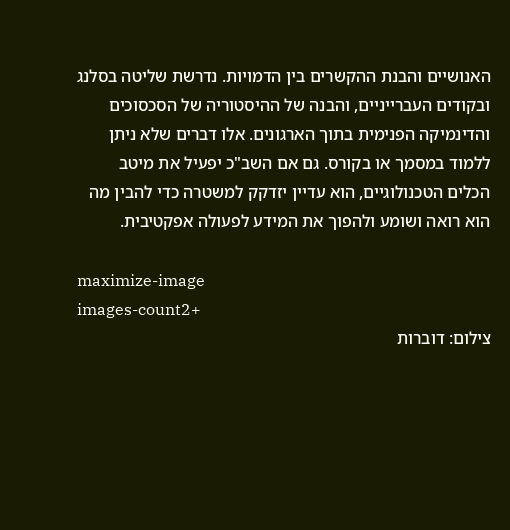האנושיים והבנת ההקשרים בין הדמויות. נדרשת שליטה בסלנג ובקודים העברייניים, והבנה של ההיסטוריה של הסכסוכים והדינמיקה הפנימית בתוך הארגונים. אלו דברים שלא ניתן ללמוד במסמך או בקורס. גם אם השב"כ יפעיל את מיטב הכלים הטכנולוגיים, הוא עדיין יזדקק למשטרה כדי להבין מה הוא רואה ושומע ולהפוך את המידע לפעולה אפקטיבית.

maximize-image
images-count2+
צילום: דוברות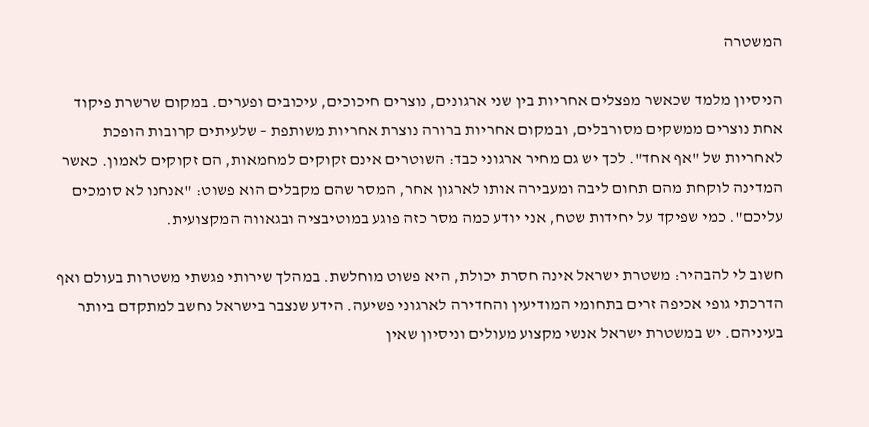המשטרה

הניסיון מלמד שכאשר מפצלים אחריות בין שני ארגונים, נוצרים חיכוכים, עיכובים ופערים. במקום שרשרת פיקוד אחת נוצרים ממשקים מסורבלים, ובמקום אחריות ברורה נוצרת אחריות משותפת – שלעיתים קרובות הופכת לאחריות של "אף אחד". לכך יש גם מחיר ארגוני כבד: השוטרים אינם זקוקים למחמאות, הם זקוקים לאמון. כאשר המדינה לוקחת מהם תחום ליבה ומעבירה אותו לארגון אחר, המסר שהם מקבלים הוא פשוט: "אנחנו לא סומכים עליכם". כמי שפיקד על יחידות שטח, אני יודע כמה מסר כזה פוגע במוטיבציה ובגאווה המקצועית.

חשוב לי להבהיר: משטרת ישראל אינה חסרת יכולת, היא פשוט מוחלשת. במהלך שירותי פגשתי משטרות בעולם ואף הדרכתי גופי אכיפה זרים בתחומי המודיעין והחדירה לארגוני פשיעה. הידע שנצבר בישראל נחשב למתקדם ביותר בעיניהם. יש במשטרת ישראל אנשי מקצוע מעולים וניסיון שאין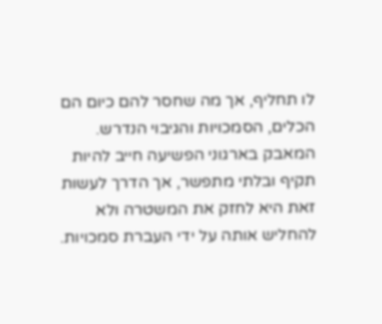לו תחליף, אך מה שחסר להם כיום הם הכלים, הסמכויות והגיבוי הנדרש. המאבק בארגוני הפשיעה חייב להיות תקיף ובלתי מתפשר, אך הדרך לעשות זאת היא לחזק את המשטרה ולא להחליש אותה על ידי העברת סמכויות.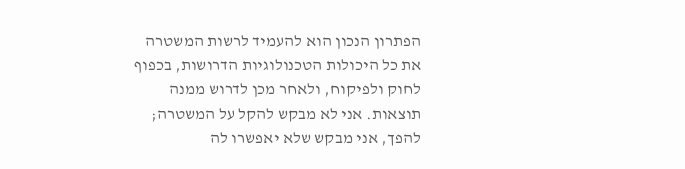הפתרון הנכון הוא להעמיד לרשות המשטרה את כל היכולות הטכנולוגיות הדרושות, בכפוף לחוק ולפיקוח, ולאחר מכן לדרוש ממנה תוצאות. אני לא מבקש להקל על המשטרה; להפך, אני מבקש שלא יאפשרו לה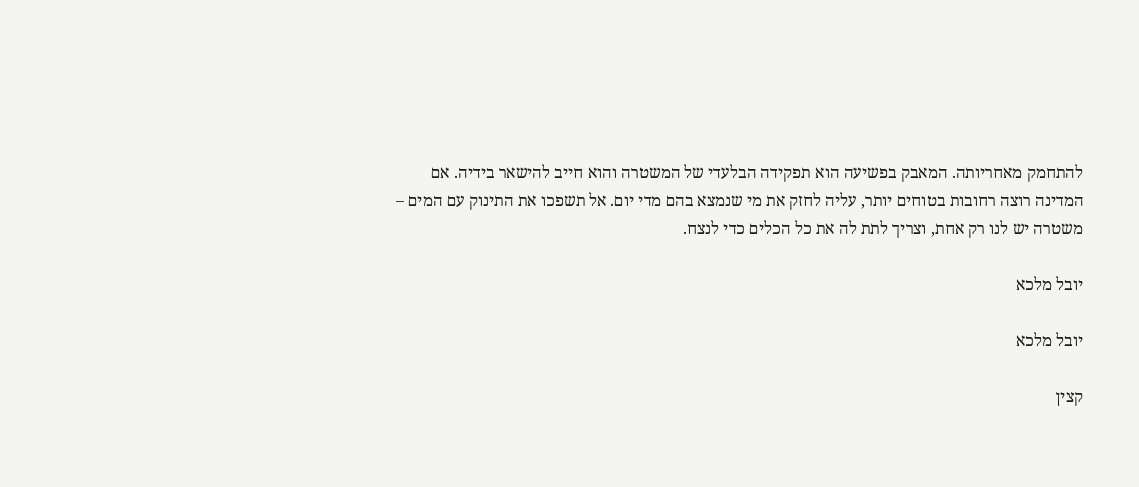להתחמק מאחריותה. המאבק בפשיעה הוא תפקידה הבלעדי של המשטרה והוא חייב להישאר בידיה. אם המדינה רוצה רחובות בטוחים יותר, עליה לחזק את מי שנמצא בהם מדי יום. אל תשפכו את התינוק עם המים – משטרה יש לנו רק אחת, וצריך לתת לה את כל הכלים כדי לנצח.

יובל מלכא

יובל מלכא

קצין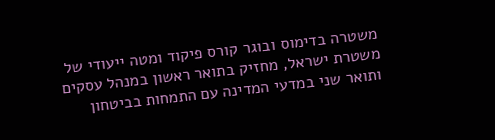משטרה בדימוס ובוגר קורס פיקוד ומטה ייעודי של משטרת ישראל, מחזיק בתואר ראשון במנהל עסקים ותואר שני במדעי המדינה עם התמחות בביטחון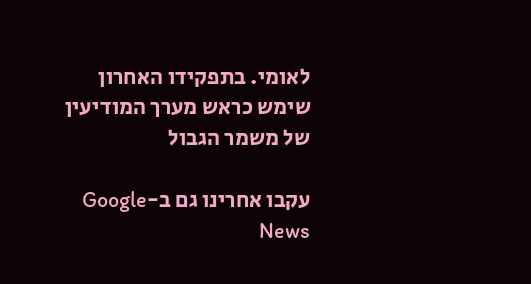לאומי. בתפקידו האחרון שימש כראש מערך המודיעין של משמר הגבול

עקבו אחרינו גם ב-Google News